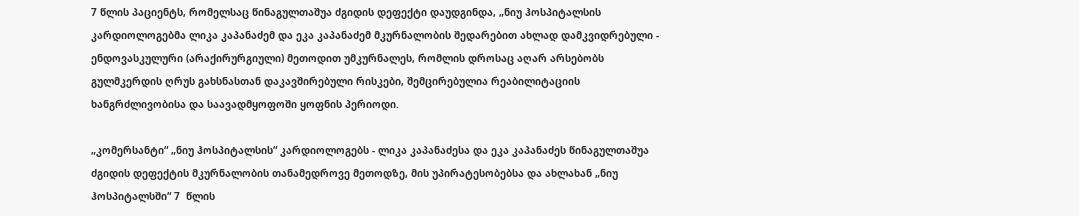7 წლის პაციენტს, რომელსაც წინაგულთაშუა ძგიდის დეფექტი დაუდგინდა, „ნიუ ჰოსპიტალსის კარდიოლოგებმა ლიკა კაპანაძემ და ეკა კაპანაძემ მკურნალობის შედარებით ახლად დამკვიდრებული -  ენდოვასკულური (არაქირურგიული) მეთოდით უმკურნალეს, რომლის დროსაც აღარ არსებობს გულმკერდის ღრუს გახსნასთან დაკავშირებული რისკები, შემცირებულია რეაბილიტაციის ხანგრძლივობისა და საავადმყოფოში ყოფნის პერიოდი.

„კომერსანტი“ „ნიუ ჰოსპიტალსის“ კარდიოლოგებს - ლიკა კაპანაძესა და ეკა კაპანაძეს წინაგულთაშუა ძგიდის დეფექტის მკურნალობის თანამედროვე მეთოდზე, მის უპირატესობებსა და ახლახან „ნიუ ჰოსპიტალსში“ 7  წლის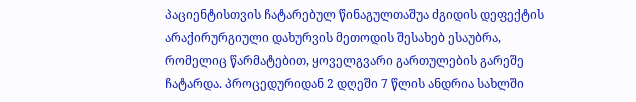პაციენტისთვის ჩატარებულ წინაგულთაშუა ძგიდის დეფექტის არაქირურგიული დახურვის მეთოდის შესახებ ესაუბრა, რომელიც წარმატებით, ყოველგვარი გართულების გარეშე ჩატარდა. პროცედურიდან 2 დღეში 7 წლის ანდრია სახლში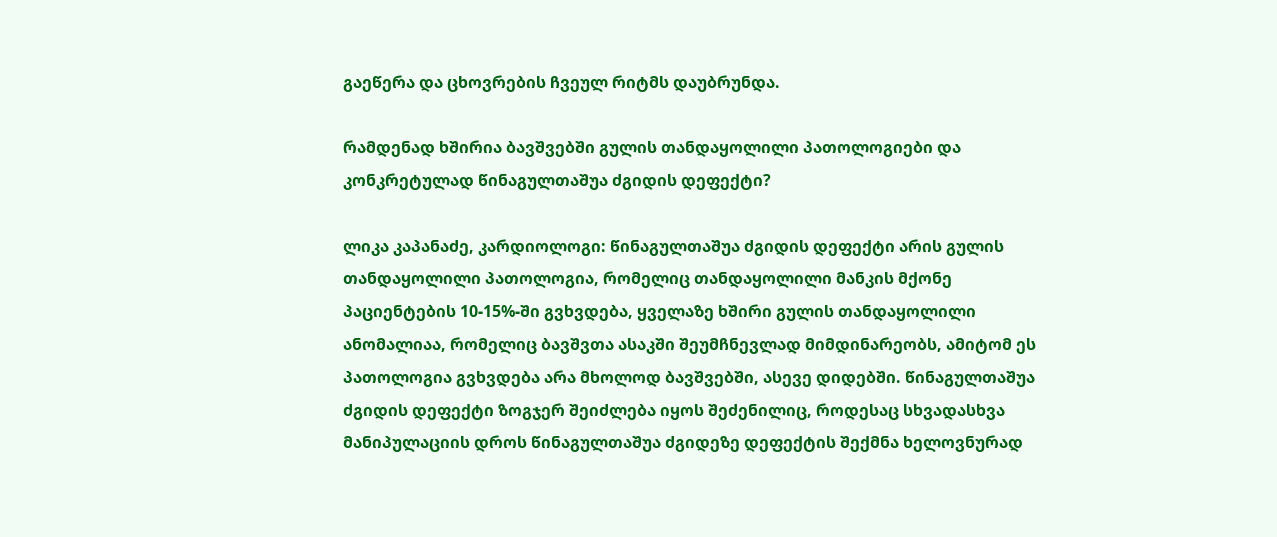გაეწერა და ცხოვრების ჩვეულ რიტმს დაუბრუნდა.

რამდენად ხშირია ბავშვებში გულის თანდაყოლილი პათოლოგიები და კონკრეტულად წინაგულთაშუა ძგიდის დეფექტი?

ლიკა კაპანაძე, კარდიოლოგი: წინაგულთაშუა ძგიდის დეფექტი არის გულის თანდაყოლილი პათოლოგია, რომელიც თანდაყოლილი მანკის მქონე პაციენტების 10-15%-ში გვხვდება, ყველაზე ხშირი გულის თანდაყოლილი ანომალიაა, რომელიც ბავშვთა ასაკში შეუმჩნევლად მიმდინარეობს, ამიტომ ეს პათოლოგია გვხვდება არა მხოლოდ ბავშვებში, ასევე დიდებში. წინაგულთაშუა ძგიდის დეფექტი ზოგჯერ შეიძლება იყოს შეძენილიც, როდესაც სხვადასხვა მანიპულაციის დროს წინაგულთაშუა ძგიდეზე დეფექტის შექმნა ხელოვნურად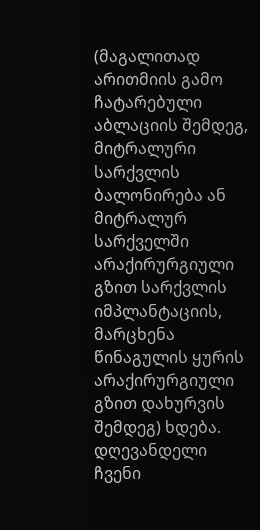(მაგალითად არითმიის გამო ჩატარებული აბლაციის შემდეგ, მიტრალური სარქვლის ბალონირება ან მიტრალურ სარქველში არაქირურგიული გზით სარქვლის იმპლანტაციის, მარცხენა წინაგულის ყურის არაქირურგიული გზით დახურვის შემდეგ) ხდება. დღევანდელი ჩვენი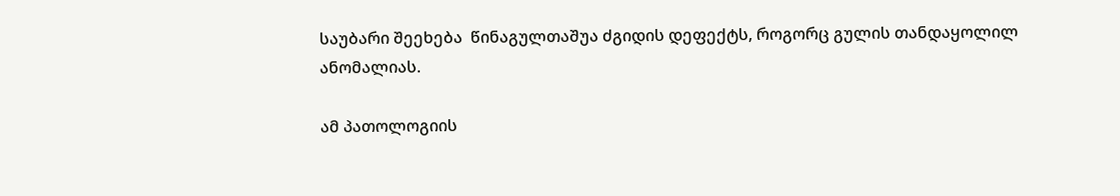საუბარი შეეხება  წინაგულთაშუა ძგიდის დეფექტს, როგორც გულის თანდაყოლილ ანომალიას.

ამ პათოლოგიის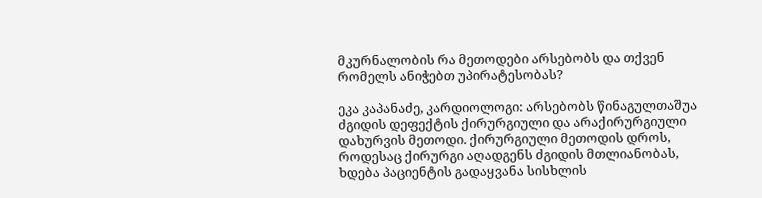მკურნალობის რა მეთოდები არსებობს და თქვენ რომელს ანიჭებთ უპირატესობას?

ეკა კაპანაძე, კარდიოლოგი: არსებობს წინაგულთაშუა ძგიდის დეფექტის ქირურგიული და არაქირურგიული დახურვის მეთოდი. ქირურგიული მეთოდის დროს, როდესაც ქირურგი აღადგენს ძგიდის მთლიანობას, ხდება პაციენტის გადაყვანა სისხლის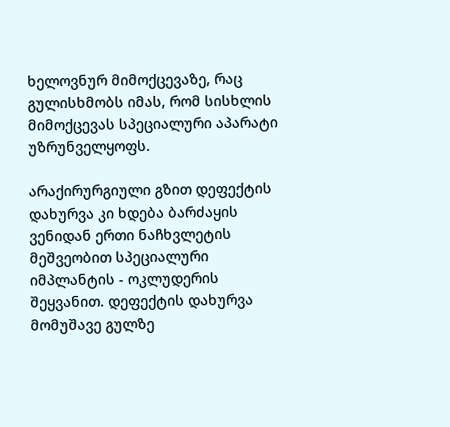ხელოვნურ მიმოქცევაზე, რაც გულისხმობს იმას, რომ სისხლის მიმოქცევას სპეციალური აპარატი უზრუნველყოფს.

არაქირურგიული გზით დეფექტის დახურვა კი ხდება ბარძაყის ვენიდან ერთი ნაჩხვლეტის მეშვეობით სპეციალური იმპლანტის - ოკლუდერის შეყვანით. დეფექტის დახურვა მომუშავე გულზე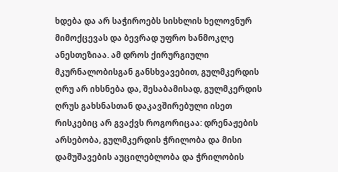ხდება და არ საჭიროებს სისხლის ხელოვნურ მიმოქცევას და ბევრად უფრო ხანმოკლე ანესთეზიაა. ამ დროს ქირურგიული მკურნალობისგან განსხვავებით, გულმკერდის ღრუ არ იხსნება და, შესაბამისად, გულმკერდის ღრუს გახსნასთან დაკავშირებული ისეთ რისკებიც არ გვაქვს როგორიცაა: დრენაჟების არსებობა, გულმკერდის ჭრილობა და მისი დამუშავების აუცილებლობა და ჭრილობის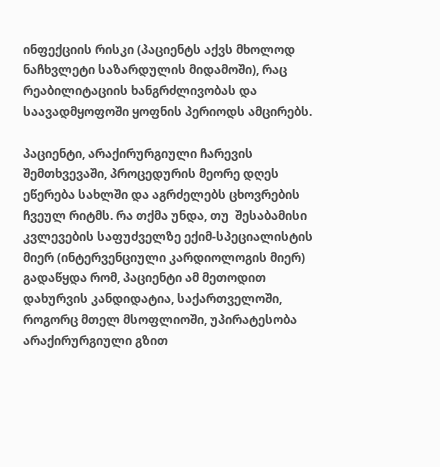ინფექციის რისკი (პაციენტს აქვს მხოლოდ ნაჩხვლეტი საზარდულის მიდამოში), რაც რეაბილიტაციის ხანგრძლივობას და საავადმყოფოში ყოფნის პერიოდს ამცირებს.

პაციენტი, არაქირურგიული ჩარევის შემთხვევაში, პროცედურის მეორე დღეს ეწერება სახლში და აგრძელებს ცხოვრების ჩვეულ რიტმს. რა თქმა უნდა, თუ  შესაბამისი კვლევების საფუძველზე ექიმ-სპეციალისტის მიერ (ინტერვენციული კარდიოლოგის მიერ) გადაწყდა რომ, პაციენტი ამ მეთოდით დახურვის კანდიდატია, საქართველოში, როგორც მთელ მსოფლიოში, უპირატესობა არაქირურგიული გზით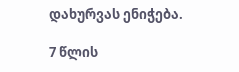დახურვას ენიჭება.

7 წლის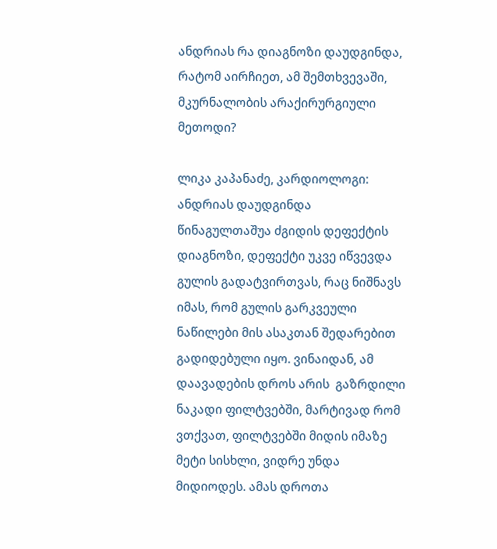ანდრიას რა დიაგნოზი დაუდგინდა, რატომ აირჩიეთ, ამ შემთხვევაში, მკურნალობის არაქირურგიული მეთოდი?

ლიკა კაპანაძე, კარდიოლოგი: ანდრიას დაუდგინდა წინაგულთაშუა ძგიდის დეფექტის დიაგნოზი, დეფექტი უკვე იწვევდა გულის გადატვირთვას, რაც ნიშნავს იმას, რომ გულის გარკვეული ნაწილები მის ასაკთან შედარებით გადიდებული იყო. ვინაიდან, ამ დაავადების დროს არის  გაზრდილი ნაკადი ფილტვებში, მარტივად რომ ვთქვათ, ფილტვებში მიდის იმაზე მეტი სისხლი, ვიდრე უნდა მიდიოდეს. ამას დროთა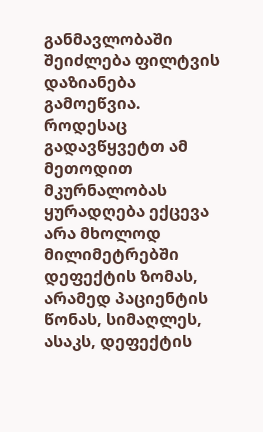განმავლობაში შეიძლება ფილტვის დაზიანება გამოეწვია. როდესაც გადავწყვეტთ ამ მეთოდით მკურნალობას ყურადღება ექცევა არა მხოლოდ მილიმეტრებში დეფექტის ზომას, არამედ პაციენტის წონას, სიმაღლეს, ასაკს, დეფექტის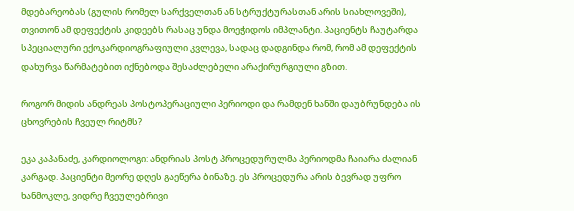მდებარეობას (გულის რომელ სარქველთან ან სტრუქტურასთან არის სიახლოვეში), თვითონ ამ დეფექტის კიდეებს რასაც უნდა მოეჭიდოს იმპლანტი. პაციენტს ჩაუტარდა სპეციალური ექოკარდიოგრაფიული კვლევა, სადაც დადგინდა რომ, რომ ამ დეფექტის დახურვა წარმატებით იქნებოდა შესაძლებელი არაქირურგიული გზით.

როგორ მიდის ანდრეას პოსტოპერაციული პერიოდი და რამდენ ხანში დაუბრუნდება ის ცხოვრების ჩვეულ რიტმს?

ეკა კაპანაძე, კარდიოლოგი: ანდრიას პოსტ პროცედურულმა პერიოდმა ჩაიარა ძალიან კარგად. პაციენტი მეორე დღეს გაეწერა ბინაზე. ეს პროცედურა არის ბევრად უფრო ხანმოკლე, ვიდრე ჩვეულებრივი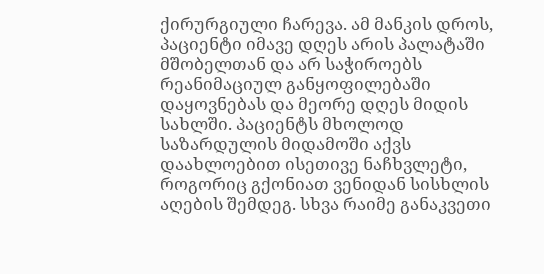ქირურგიული ჩარევა. ამ მანკის დროს, პაციენტი იმავე დღეს არის პალატაში მშობელთან და არ საჭიროებს რეანიმაციულ განყოფილებაში დაყოვნებას და მეორე დღეს მიდის სახლში. პაციენტს მხოლოდ საზარდულის მიდამოში აქვს დაახლოებით ისეთივე ნაჩხვლეტი, როგორიც გქონიათ ვენიდან სისხლის აღების შემდეგ. სხვა რაიმე განაკვეთი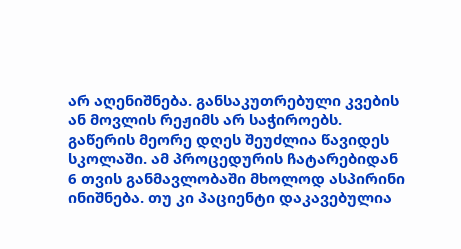არ აღენიშნება. განსაკუთრებული კვების ან მოვლის რეჟიმს არ საჭიროებს. გაწერის მეორე დღეს შეუძლია წავიდეს სკოლაში. ამ პროცედურის ჩატარებიდან 6 თვის განმავლობაში მხოლოდ ასპირინი ინიშნება. თუ კი პაციენტი დაკავებულია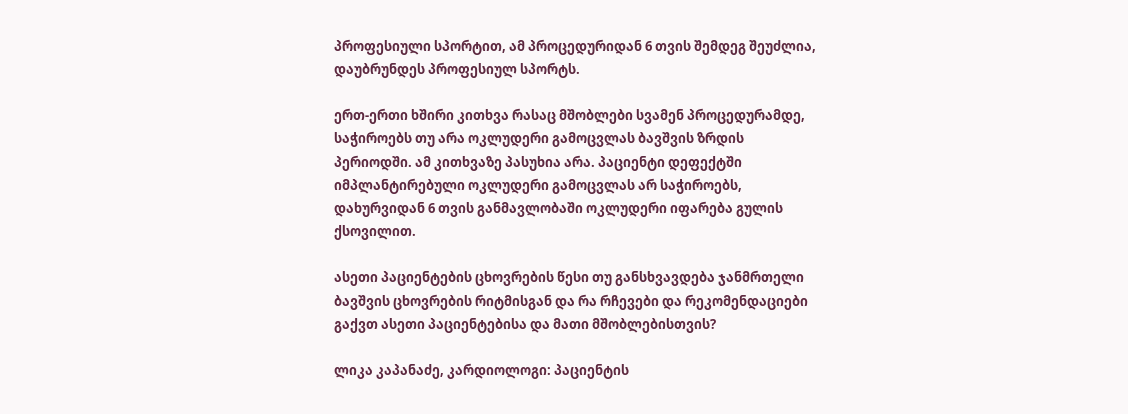პროფესიული სპორტით, ამ პროცედურიდან 6 თვის შემდეგ შეუძლია, დაუბრუნდეს პროფესიულ სპორტს.

ერთ-ერთი ხშირი კითხვა რასაც მშობლები სვამენ პროცედურამდე, საჭიროებს თუ არა ოკლუდერი გამოცვლას ბავშვის ზრდის პერიოდში. ამ კითხვაზე პასუხია არა. პაციენტი დეფექტში იმპლანტირებული ოკლუდერი გამოცვლას არ საჭიროებს, დახურვიდან 6 თვის განმავლობაში ოკლუდერი იფარება გულის ქსოვილით.

ასეთი პაციენტების ცხოვრების წესი თუ განსხვავდება ჯანმრთელი ბავშვის ცხოვრების რიტმისგან და რა რჩევები და რეკომენდაციები გაქვთ ასეთი პაციენტებისა და მათი მშობლებისთვის?

ლიკა კაპანაძე, კარდიოლოგი: პაციენტის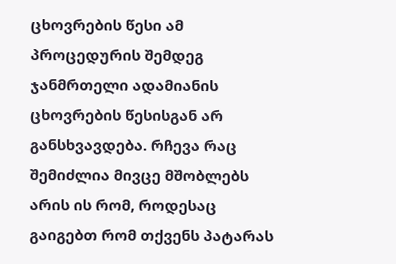ცხოვრების წესი ამ პროცედურის შემდეგ ჯანმრთელი ადამიანის ცხოვრების წესისგან არ განსხვავდება. რჩევა რაც შემიძლია მივცე მშობლებს არის ის რომ, როდესაც გაიგებთ რომ თქვენს პატარას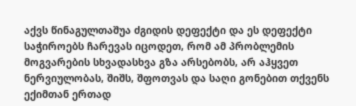აქვს წინაგულთაშუა ძგიდის დეფექტი და ეს დეფექტი საჭიროებს ჩარევას იცოდეთ, რომ ამ პრობლემის მოგვარების სხვადასხვა გზა არსებობს, არ აჰყვეთ ნერვიულობას, შიშს, შფოთვას და საღი გონებით თქვენს ექიმთან ერთად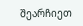შეარჩიეთ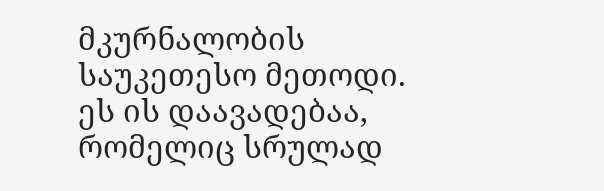მკურნალობის საუკეთესო მეთოდი. ეს ის დაავადებაა, რომელიც სრულად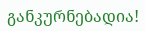განკურნებადია!